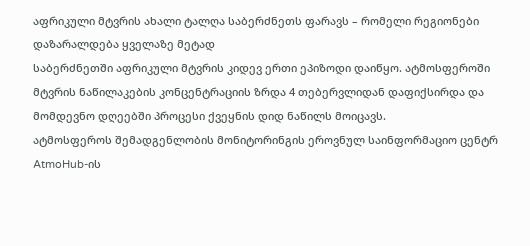აფრიკული მტვრის ახალი ტალღა საბერძნეთს ფარავს – რომელი რეგიონები დაზარალდება ყველაზე მეტად
საბერძნეთში აფრიკული მტვრის კიდევ ერთი ეპიზოდი დაიწყო. ატმოსფეროში მტვრის ნაწილაკების კონცენტრაციის ზრდა 4 თებერვლიდან დაფიქსირდა და მომდევნო დღეებში პროცესი ქვეყნის დიდ ნაწილს მოიცავს.
ატმოსფეროს შემადგენლობის მონიტორინგის ეროვნულ საინფორმაციო ცენტრ AtmoHub-ის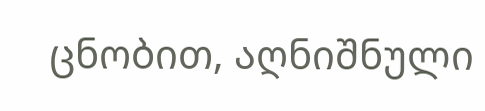ცნობით, აღნიშნული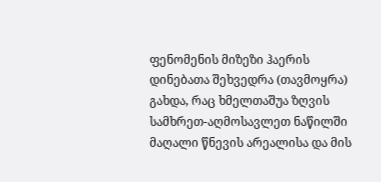ფენომენის მიზეზი ჰაერის დინებათა შეხვედრა (თავმოყრა) გახდა, რაც ხმელთაშუა ზღვის სამხრეთ-აღმოსავლეთ ნაწილში მაღალი წნევის არეალისა და მის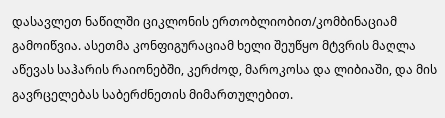დასავლეთ ნაწილში ციკლონის ერთობლიობით/კომბინაციამ გამოიწვია. ასეთმა კონფიგურაციამ ხელი შეუწყო მტვრის მაღლა აწევას საჰარის რაიონებში, კერძოდ, მაროკოსა და ლიბიაში, და მის გავრცელებას საბერძნეთის მიმართულებით.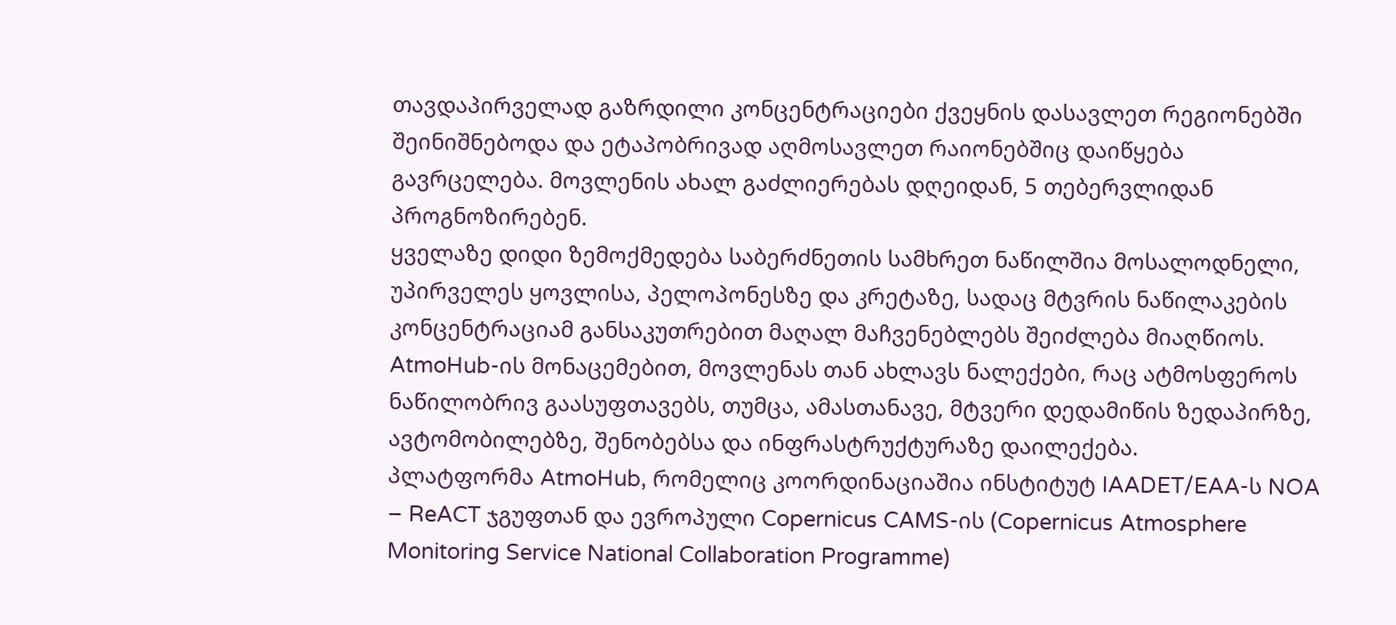თავდაპირველად გაზრდილი კონცენტრაციები ქვეყნის დასავლეთ რეგიონებში შეინიშნებოდა და ეტაპობრივად აღმოსავლეთ რაიონებშიც დაიწყება გავრცელება. მოვლენის ახალ გაძლიერებას დღეიდან, 5 თებერვლიდან პროგნოზირებენ.
ყველაზე დიდი ზემოქმედება საბერძნეთის სამხრეთ ნაწილშია მოსალოდნელი, უპირველეს ყოვლისა, პელოპონესზე და კრეტაზე, სადაც მტვრის ნაწილაკების კონცენტრაციამ განსაკუთრებით მაღალ მაჩვენებლებს შეიძლება მიაღწიოს.
AtmoHub-ის მონაცემებით, მოვლენას თან ახლავს ნალექები, რაც ატმოსფეროს ნაწილობრივ გაასუფთავებს, თუმცა, ამასთანავე, მტვერი დედამიწის ზედაპირზე, ავტომობილებზე, შენობებსა და ინფრასტრუქტურაზე დაილექება.
პლატფორმა AtmoHub, რომელიც კოორდინაციაშია ინსტიტუტ IAADET/EAA-ს NOA – ReACT ჯგუფთან და ევროპული Copernicus CAMS-ის (Copernicus Atmosphere Monitoring Service National Collaboration Programme)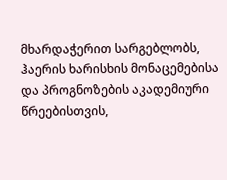მხარდაჭერით სარგებლობს, ჰაერის ხარისხის მონაცემებისა და პროგნოზების აკადემიური წრეებისთვის,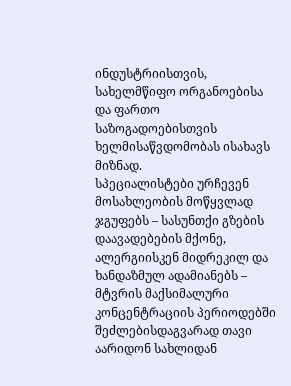ინდუსტრიისთვის, სახელმწიფო ორგანოებისა და ფართო საზოგადოებისთვის ხელმისაწვდომობას ისახავს მიზნად.
სპეციალისტები ურჩევენ მოსახლეობის მოწყვლად ჯგუფებს – სასუნთქი გზების დაავადებების მქონე, ალერგიისკენ მიდრეკილ და ხანდაზმულ ადამიანებს – მტვრის მაქსიმალური კონცენტრაციის პერიოდებში შეძლებისდაგვარად თავი აარიდონ სახლიდან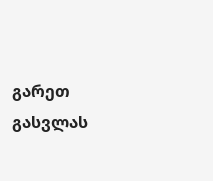გარეთ გასვლას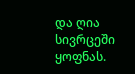და ღია სივრცეში ყოფნას.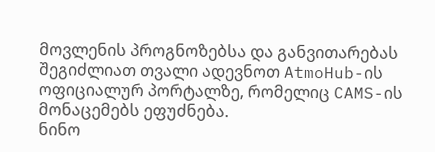მოვლენის პროგნოზებსა და განვითარებას შეგიძლიათ თვალი ადევნოთ AtmoHub-ის ოფიციალურ პორტალზე, რომელიც CAMS-ის მონაცემებს ეფუძნება.
ნინო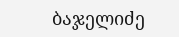ბაჯელიძე